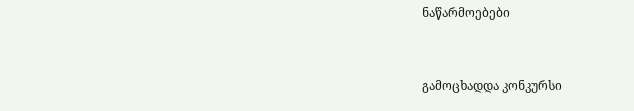ნაწარმოებები


გამოცხადდა კონკურსი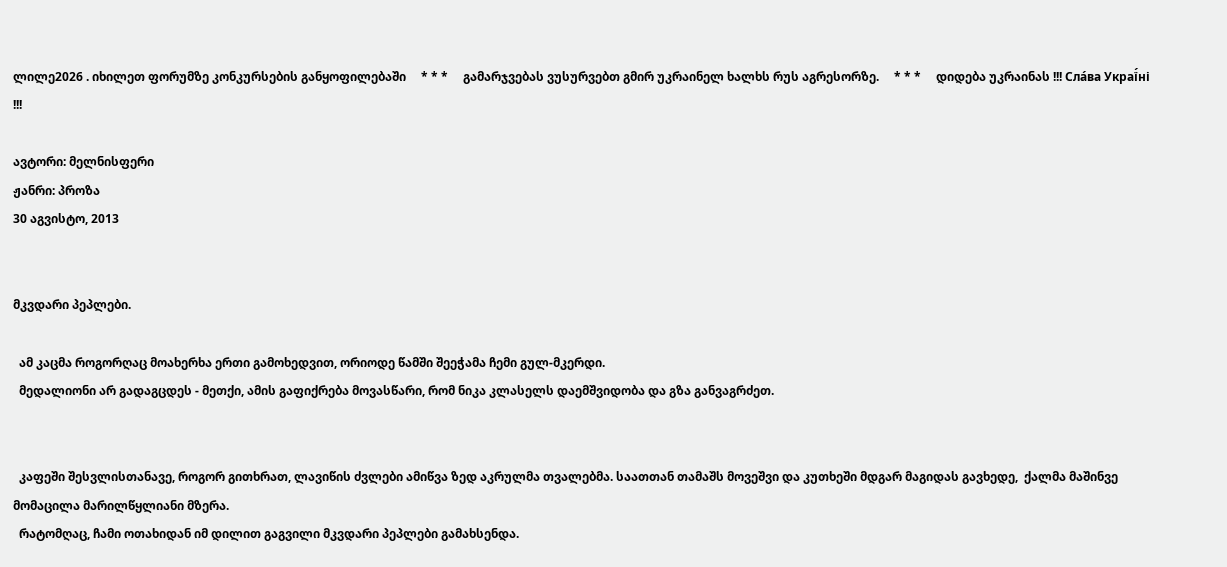ლილე2026 . იხილეთ ფორუმზე კონკურსების განყოფილებაში     * * *     გამარჯვებას ვუსურვებთ გმირ უკრაინელ ხალხს რუს აგრესორზე.     * * *     დიდება უკრაინას !!! Сла́ва Украї́ні !!!

ავტორი: მელნისფერი
ჟანრი: პროზა
30 აგვისტო, 2013


მკვდარი პეპლები.

  ამ კაცმა როგორღაც მოახერხა ერთი გამოხედვით, ორიოდე წამში შეეჭამა ჩემი გულ-მკერდი.
  მედალიონი არ გადაგცდეს - მეთქი, ამის გაფიქრება მოვასწარი, რომ ნიკა კლასელს დაემშვიდობა და გზა განვაგრძეთ.


  კაფეში შესვლისთანავე, როგორ გითხრათ, ლავიწის ძვლები ამიწვა ზედ აკრულმა თვალებმა. საათთან თამაშს მოვეშვი და კუთხეში მდგარ მაგიდას გავხედე,  ქალმა მაშინვე მომაცილა მარილწყლიანი მზერა.
  რატომღაც, ჩამი ოთახიდან იმ დილით გაგვილი მკვდარი პეპლები გამახსენდა.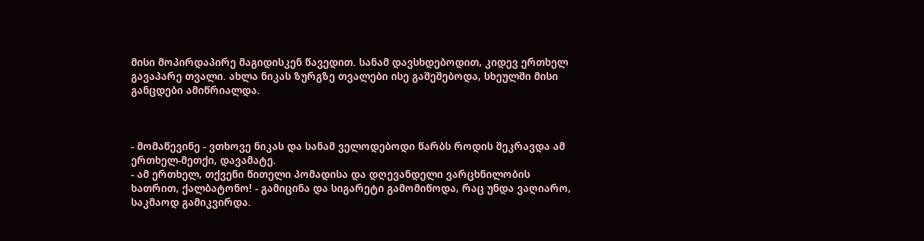მისი მოპირდაპირე მაგიდისკენ წავედით. სანამ დავსხდებოდით, კიდევ ერთხელ გავაპარე თვალი. ახლა ნიკას ზურგზე თვალები ისე გაშეშებოდა, სხეულში მისი განცდები ამიწრიალდა.



- მომაწევინე - ვთხოვე ნიკას და სანამ ველოდებოდი წარბს როდის შეკრავდა ამ ერთხელ-მეთქი, დავამატე.
- ამ ერთხელ, თქვენი წითელი პომადისა და დღევანდელი ვარცხნილობის ხათრით, ქალბატონო! - გამიცინა და სიგარეტი გამომიწოდა, რაც უნდა ვაღიარო, საკმაოდ გამიკვირდა.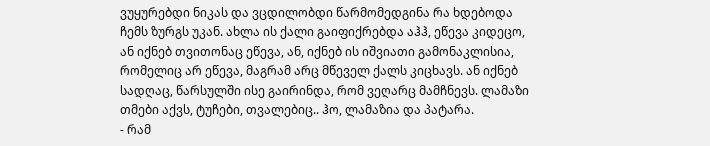ვუყურებდი ნიკას და ვცდილობდი წარმომედგინა რა ხდებოდა ჩემს ზურგს უკან. ახლა ის ქალი გაიფიქრებდა აჰჰ, ეწევა კიდეცო, ან იქნებ თვითონაც ეწევა, ან, იქნებ ის იშვიათი გამონაკლისია, რომელიც არ ეწევა, მაგრამ არც მწეველ ქალს კიცხავს. ან იქნებ სადღაც, წარსულში ისე გაირინდა, რომ ვეღარც მამჩნევს. ლამაზი თმები აქვს, ტუჩები, თვალებიც.. ჰო, ლამაზია და პატარა.
- რამ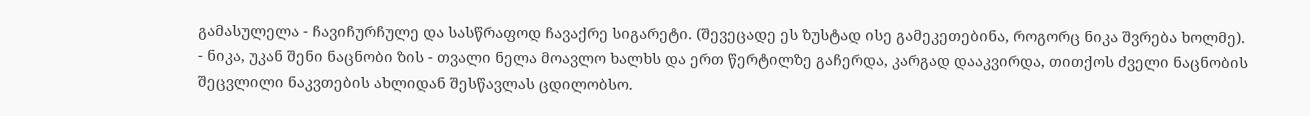გამასულელა - ჩავიჩურჩულე და სასწრაფოდ ჩავაქრე სიგარეტი. (შევეცადე ეს ზუსტად ისე გამეკეთებინა, როგორც ნიკა შვრება ხოლმე).
- ნიკა, უკან შენი ნაცნობი ზის - თვალი ნელა მოავლო ხალხს და ერთ წერტილზე გაჩერდა, კარგად დააკვირდა, თითქოს ძველი ნაცნობის შეცვლილი ნაკვთების ახლიდან შესწავლას ცდილობსო.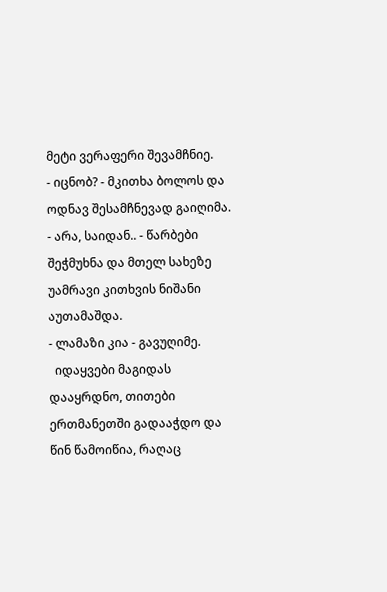მეტი ვერაფერი შევამჩნიე.
- იცნობ? - მკითხა ბოლოს და ოდნავ შესამჩნევად გაიღიმა.
- არა, საიდან.. - წარბები შეჭმუხნა და მთელ სახეზე უამრავი კითხვის ნიშანი აუთამაშდა.
- ლამაზი კია - გავუღიმე.
  იდაყვები მაგიდას დააყრდნო, თითები ერთმანეთში გადააჭდო და წინ წამოიწია, რაღაც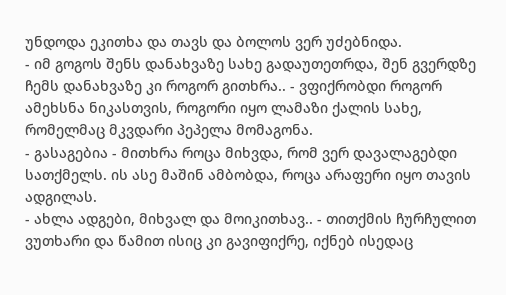უნდოდა ეკითხა და თავს და ბოლოს ვერ უძებნიდა.
- იმ გოგოს შენს დანახვაზე სახე გადაუთეთრდა, შენ გვერდზე ჩემს დანახვაზე კი როგორ გითხრა.. - ვფიქრობდი როგორ ამეხსნა ნიკასთვის, როგორი იყო ლამაზი ქალის სახე, რომელმაც მკვდარი პეპელა მომაგონა.
- გასაგებია - მითხრა როცა მიხვდა, რომ ვერ დავალაგებდი სათქმელს. ის ასე მაშინ ამბობდა, როცა არაფერი იყო თავის ადგილას.
- ახლა ადგები, მიხვალ და მოიკითხავ.. - თითქმის ჩურჩულით ვუთხარი და წამით ისიც კი გავიფიქრე, იქნებ ისედაც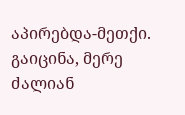აპირებდა-მეთქი.
გაიცინა, მერე ძალიან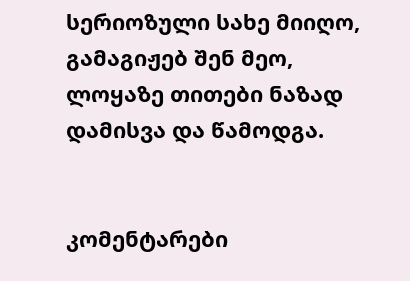სერიოზული სახე მიიღო, გამაგიჟებ შენ მეო, ლოყაზე თითები ნაზად დამისვა და წამოდგა.


კომენტარები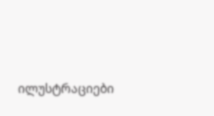ილუსტრაციები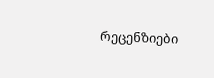რეცენზიები